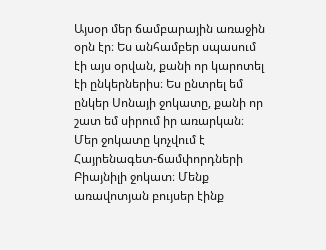Այսօր մեր ճամբարային առաջին օրն էր։ Ես անհամբեր սպասում էի այս օրվան, քանի որ կարոտել էի ընկերներիս։ Ես ընտրել եմ ընկեր Սոնայի ջոկատը, քանի որ շատ եմ սիրում իր առարկան։ Մեր ջոկատը կոչվում է Հայրենագետ-ճամփորդների Բիայնիլի ջոկատ։ Մենք առավոտյան բույսեր էինք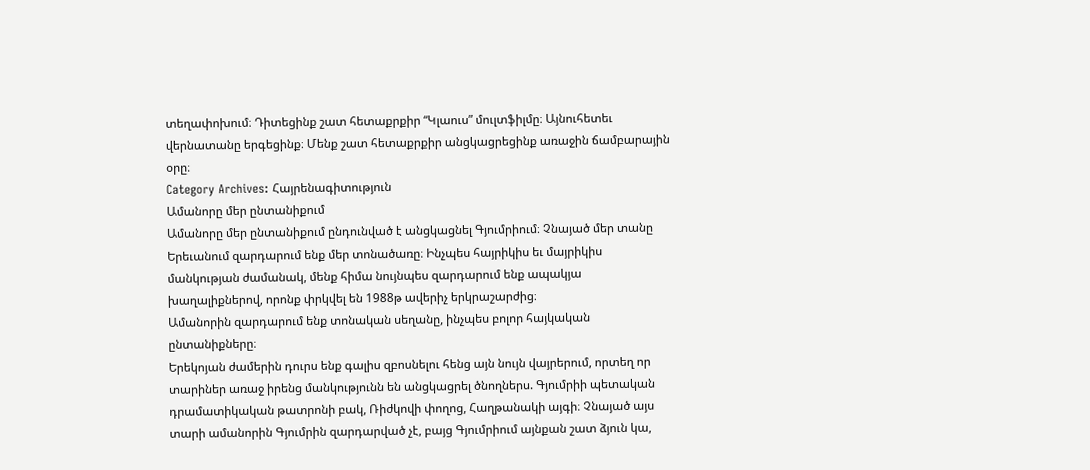տեղափոխում։ Դիտեցինք շատ հետաքրքիր “Կլաուս” մուլտֆիլմը։ Այնուհետեւ վերնատանը երգեցինք։ Մենք շատ հետաքրքիր անցկացրեցինք առաջին ճամբարային օրը։
Category Archives: Հայրենագիտություն
Ամանորը մեր ընտանիքում
Ամանորը մեր ընտանիքում ընդունված է անցկացնել Գյումրիում։ Չնայած մեր տանը Երեւանում զարդարում ենք մեր տոնածառը։ Ինչպես հայրիկիս եւ մայրիկիս մանկության ժամանակ, մենք հիմա նույնպես զարդարում ենք ապակյա խաղալիքներով, որոնք փրկվել են 1988թ ավերիչ երկրաշարժից։
Ամանորին զարդարում ենք տոնական սեղանը, ինչպես բոլոր հայկական ընտանիքները։
Երեկոյան ժամերին դուրս ենք գալիս զբոսնելու հենց այն նույն վայրերում, որտեղ որ տարիներ առաջ իրենց մանկությունն են անցկացրել ծնողներս. Գյումրիի պետական դրամատիկական թատրոնի բակ, Ռիժկովի փողոց, Հաղթանակի այգի։ Չնայած այս տարի ամանորին Գյումրին զարդարված չէ, բայց Գյումրիում այնքան շատ ձյուն կա,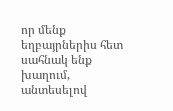որ մենք եղբայրներիս հետ սահնակ ենք խաղում, անտեսելով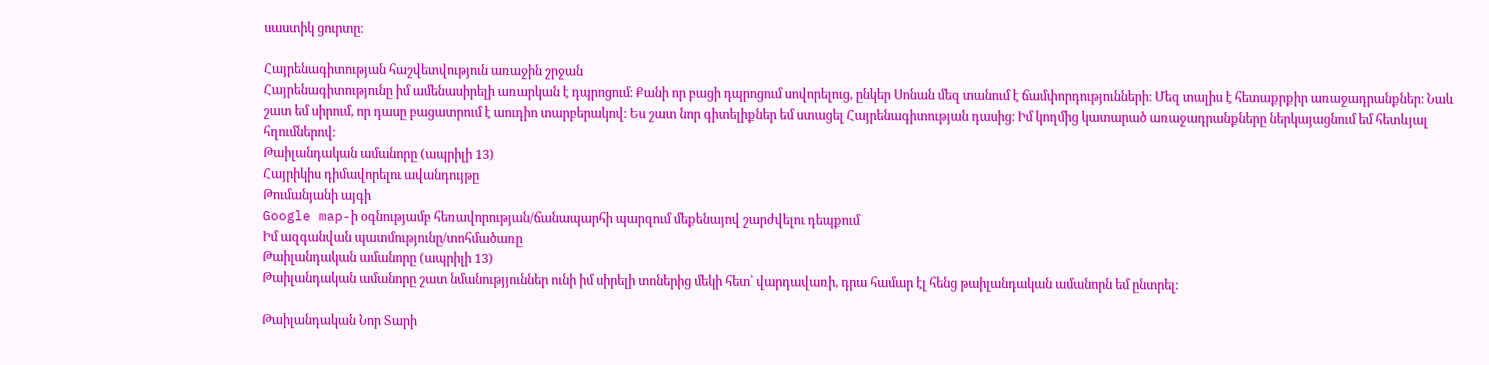սաստիկ ցուրտը։

Հայրենագիտության հաշվետվություն առաջին շրջան
Հայրենագիտությունը իմ ամենասիրելի առարկան է դպրոցում։ Քանի որ բացի դպրոցում սովորելուց, ընկեր Սոնան մեզ տանում է ճամփորդությունների։ Մեզ տալիս է հետաքրքիր առաջադրանքներ։ Նաև շատ եմ սիրում, որ դասը բացատրում է աուդիո տարբերակով։ Ես շատ նոր գիտելիքներ եմ ստացել Հայրենագիտության դասից։ Իմ կողմից կատարած առաջադրանքները ներկայացնում եմ հետևյալ հղումներով։
Թաիլանդական ամանորը (ապրիլի 13)
Հայրիկիս դիմավորելու ավանդույթը
Թումանյանի այգի
Google map-ի օգնությամբ հեռավորության/ճանապարհի պարզում մեքենայով շարժվելու դեպքում
Իմ ազգանվան պատմությունը/տոհմածառը
Թաիլանդական ամանորը (ապրիլի 13)
Թաիլանդական ամանորը շատ նմանությյուններ ունի իմ սիրելի տոներից մեկի հետ՝ վարդավառի, դրա համար էլ հենց թաիլանդական ամանորն եմ ընտրել։

Թաիլանդական Նոր Տարի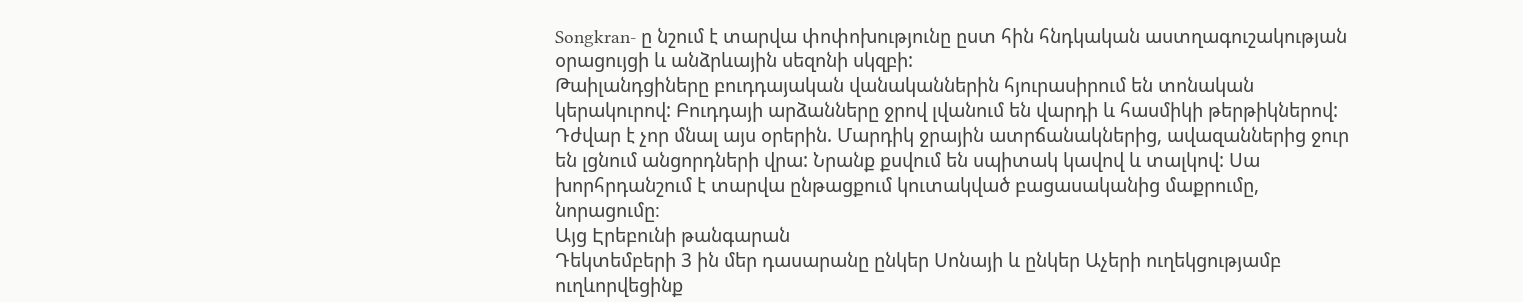Songkran- ը նշում է տարվա փոփոխությունը ըստ հին հնդկական աստղագուշակության օրացույցի և անձրևային սեզոնի սկզբի:
Թաիլանդցիները բուդդայական վանականներին հյուրասիրում են տոնական կերակուրով: Բուդդայի արձանները ջրով լվանում են վարդի և հասմիկի թերթիկներով: Դժվար է չոր մնալ այս օրերին. Մարդիկ ջրային ատրճանակներից, ավազաններից ջուր են լցնում անցորդների վրա: Նրանք քսվում են սպիտակ կավով և տալկով: Սա խորհրդանշում է տարվա ընթացքում կուտակված բացասականից մաքրումը, նորացումը։
Այց Էրեբունի թանգարան
Դեկտեմբերի 3 ին մեր դասարանը ընկեր Սոնայի և ընկեր Աչերի ուղեկցությամբ ուղևորվեցինք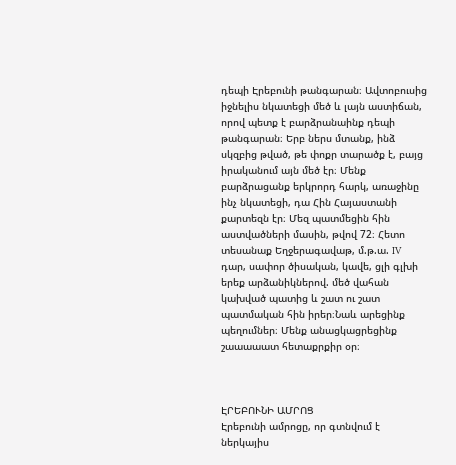դեպի Էրեբունի թանգարան։ Ավտոբուսից իջնելիս նկատեցի մեծ և լայն աստիճան, որով պետք է բարձրանաինք դեպի թանգարան։ Երբ ներս մտանք, ինձ սկզբից թված, թե փոքր տարածք է, բայց իրականում այն մեծ էր։ Մենք բարձրացանք երկրորդ հարկ, առաջինը ինչ նկատեցի, դա Հին Հայաստանի քարտեզն էր։ Մեզ պատմեցին հին աստվածների մասին, թվով 72։ Հետո տեսանաք Եղջերագավաթ, մ.թ.ա. IV դար, սափոր ծիսական, կավե, ցլի գլխի երեք արձանիկներով. մեծ վահան կախված պատից և շատ ու շատ պատմական հին իրեր։Նաև արեցինք պեղումներ։ Մենք անացկացրեցինք շաաաաատ հետաքրքիր օր։



ԷՐԵԲՈՒՆԻ ԱՄՐՈՑ
Էրեբունի ամրոցը, որ գտնվում է ներկայիս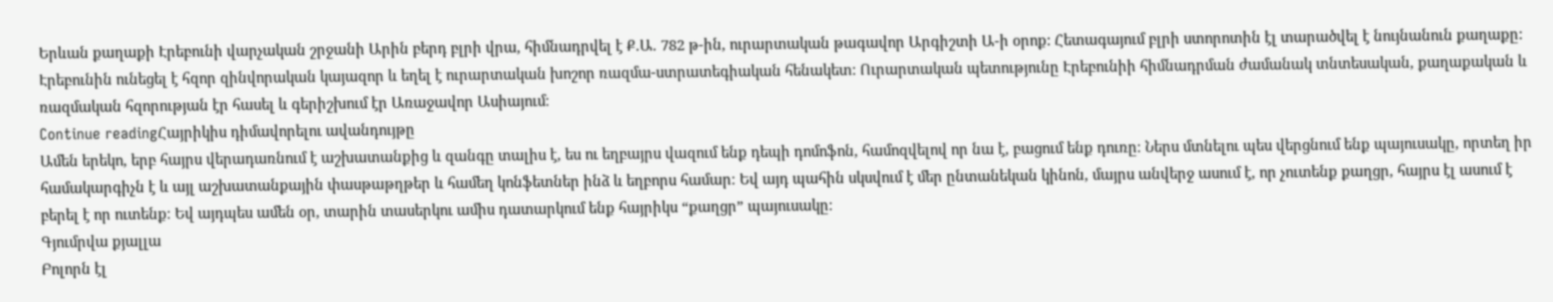Երևան քաղաքի Էրեբունի վարչական շրջանի Արին բերդ բլրի վրա, հիմնադրվել է Ք.Ա. 782 թ-ին, ուրարտական թագավոր Արգիշտի Ա-ի օրոք: Հետագայում բլրի ստորոտին էլ տարածվել է նույնանուն քաղաքը:
Էրեբունին ունեցել է հզոր զինվորական կայազոր և եղել է ուրարտական խոշոր ռազմա-ստրատեգիական հենակետ: Ուրարտական պետությունը Էրեբունիի հիմնադրման ժամանակ տնտեսական, քաղաքական և ռազմական հզորության էր հասել և գերիշխում էր Առաջավոր Ասիայում։
Continue readingՀայրիկիս դիմավորելու ավանդույթը
Ամեն երեկո, երբ հայրս վերադառնում է աշխատանքից և զանգը տալիս է, ես ու եղբայրս վազում ենք դեպի դոմոֆոն, համոզվելով որ նա է, բացում ենք դուռը։ Ներս մտնելու պես վերցնում ենք պայուսակը, որտեղ իր համակարգիչն է և այլ աշխատանքային փասթաթղթեր և համեղ կոնֆետներ ինձ և եղբորս համար։ Եվ այդ պահին սկսվում է մեր ընտանեկան կինոն, մայրս անվերջ ասում է, որ չուտենք քաղցր, հայրս էլ ասում է բերել է որ ուտենք։ Եվ այդպես ամեն օր, տարին տասերկու ամիս դատարկում ենք հայրիկս “քաղցր” պայուսակը։
Գյումրվա քյալլա
Բոլորն էլ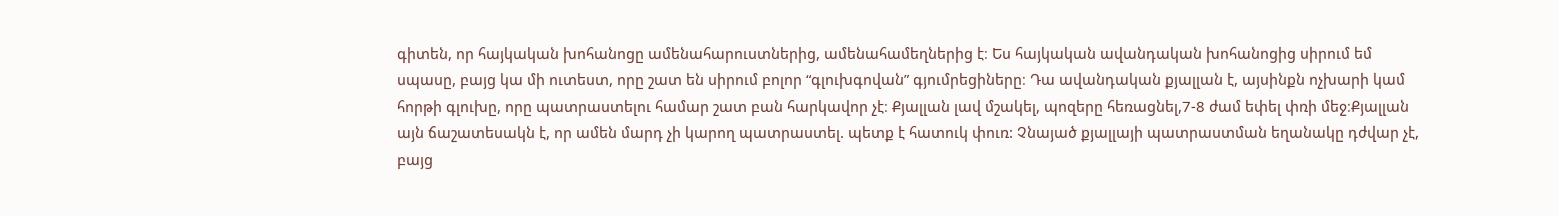գիտեն, որ հայկական խոհանոցը ամենահարուստներից, ամենահամեղներից է։ Ես հայկական ավանդական խոհանոցից սիրում եմ սպասը, բայց կա մի ուտեստ, որը շատ են սիրում բոլոր “գլուխգովան” գյումրեցիները։ Դա ավանդական քյալլան է, այսինքն ոչխարի կամ հորթի գլուխը, որը պատրաստելու համար շատ բան հարկավոր չէ։ Քյալլան լավ մշակել, պոզերը հեռացնել,7-8 ժամ եփել փռի մեջ։Քյալլան այն ճաշատեսակն է, որ ամեն մարդ չի կարող պատրաստել. պետք է հատուկ փուռ: Չնայած քյալլայի պատրաստման եղանակը դժվար չէ, բայց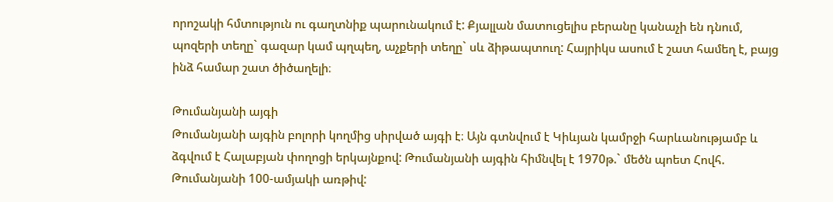որոշակի հմտություն ու գաղտնիք պարունակում է: Քյալլան մատուցելիս բերանը կանաչի են դնում, պոզերի տեղը` գազար կամ պղպեղ, աչքերի տեղը` սև ձիթապտուղ: Հայրիկս ասում է շատ համեղ է, բայց ինձ համար շատ ծիծաղելի։

Թումանյանի այգի
Թումանյանի այգին բոլորի կողմից սիրված այգի է։ Այն գտնվում է Կիևյան կամրջի հարևանությամբ և ձգվում է Հալաբյան փողոցի երկայնքով: Թումանյանի այգին հիմնվել է 1970թ.` մեծն պոետ Հովհ. Թումանյանի 100-ամյակի առթիվ: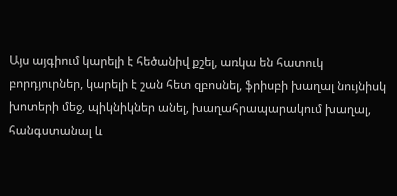Այս այգիում կարելի է հեծանիվ քշել, առկա են հատուկ բորդյուրներ, կարելի է շան հետ զբոսնել, ֆրիսբի խաղալ նույնիսկ խոտերի մեջ, պիկնիկներ անել, խաղահրապարակում խաղալ, հանգստանալ և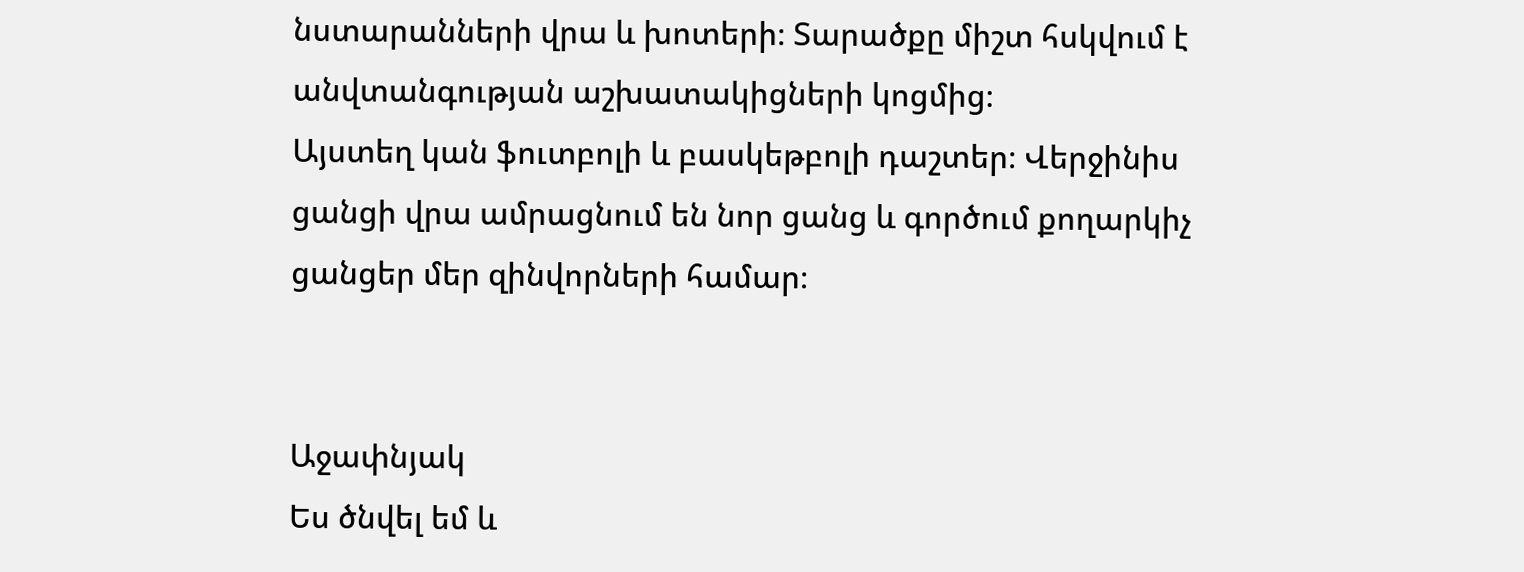նստարանների վրա և խոտերի։ Տարածքը միշտ հսկվում է անվտանգության աշխատակիցների կոցմից։
Այստեղ կան ֆուտբոլի և բասկեթբոլի դաշտեր։ Վերջինիս ցանցի վրա ամրացնում են նոր ցանց և գործում քողարկիչ ցանցեր մեր զինվորների համար։


Աջափնյակ
Ես ծնվել եմ և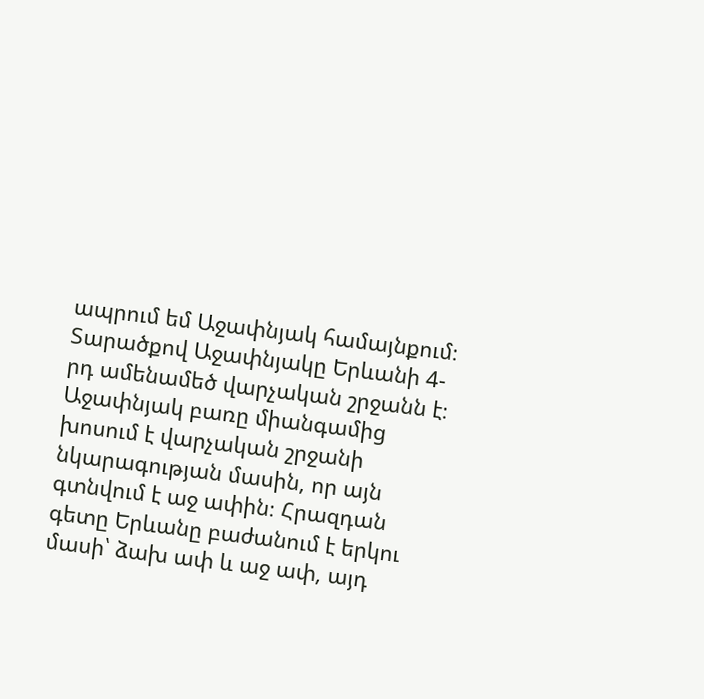ապրում եմ Աջափնյակ համայնքում։ Տարածքով Աջափնյակը Երևանի 4-րդ ամենամեծ վարչական շրջանն է։ Աջափնյակ բառը միանգամից խոսում է վարչական շրջանի նկարագության մասին, որ այն գտնվում է աջ ափին։ Հրազդան գետը Երևանը բաժանում է երկու մասի՝ ձախ ափ և աջ ափ, այդ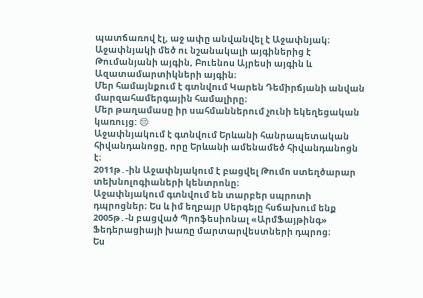պատճառով էլ, աջ ափը անվանվել է Աջափնյակ։
Աջափնյակի մեծ ու նշանակալի այգիներից է Թումանյանի այգին, Բուենոս Այրեսի այգին և Ազատամարտիկների այգին։
Մեր համայնքում է գտնվում Կարեն Դեմիրճյանի անվան մարզահամերգային համալիրը։
Մեր թաղամասը իր սահմաններում չունի եկեղեցական կառույց: 😔
Աջափնյակում է գտնվում Երևանի հանրապետական հիվանդանոցը, որը Երևանի ամենամեծ հիվանդանոցն է։
2011թ․-ին Աջափնյակում է բացվել Թումո ստեղծարար տեխնոլոգիաների կենտրոնը։
Աջափնյակում գտնվում են տարբեր սպրոտի դպրոցներ։ Ես և իմ եղբայր Սերգեյը հսճախում ենք 2005թ․-ն բացված Պրոֆեսիոնալ «ԱրմՖայթինգ» Ֆեդերացիայի խառը մարտարվեստների դպրոց։
Ես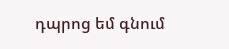դպրոց եմ գնում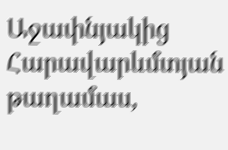Աջափնյակից Հարավարևմտյան թաղամաս,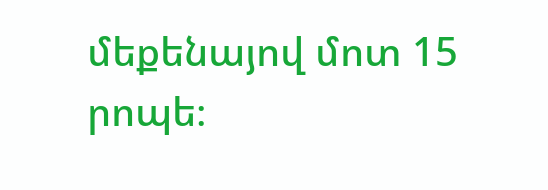մեքենայով մոտ 15 րոպե։